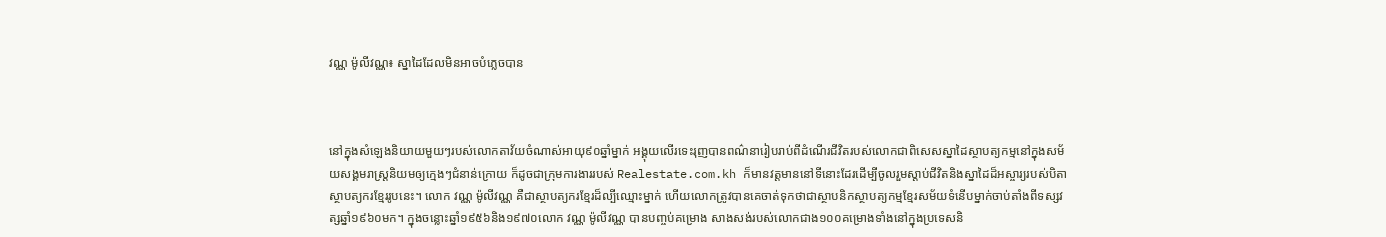វណ្ណ ម៉ូលីវណ្ណ៖ ស្នាដៃដែលមិនអាចបំភ្លេចបាន



នៅក្នុងសំឡេងនិយាយមួយៗរបស់លោកតាវ័យចំណាស់អាយុ៩០ឆ្នាំម្នាក់ អង្គុយលើរទេះរុញបានពណ៌នារៀបរាប់ពីដំណើរជីវិតរបស់លោកជាពិសេសស្នាដៃស្ថាបត្យកម្មនៅក្នុងសម័យសង្គមរាស្រ្តនិយមឲ្យក្មេងៗជំនាន់ក្រោយ ក៏ដូចជាក្រុមការងាររបស់ Realestate.com.kh ក៏មានវត្តមាននៅទីនោះដែរដើម្បីចូលរួមស្តាប់ជីវិតនិងស្នាដៃដ៏អស្ចារ្យរបស់បិតាស្ថាបត្យករខ្មែររូបនេះ។ លោក វណ្ណ ម៉ូលីវណ្ណ គឺជាស្ថាបត្យករខ្មែរដ៏ល្បីឈ្មោះម្នាក់ ហើយលោកត្រូវបានគេចាត់ទុកថាជាស្ថាបនិកស្ថាបត្យកម្មខ្មែរសម័យទំនើបម្នាក់ចាប់តាំងពីទស្សវត្សឆ្នាំ១៩៦០មក។ ក្នុងចន្លោះឆ្នាំ១៩៥៦និង១៩៧០លោក វណ្ណ ម៉ូលីវណ្ណ បានបញ្ចប់គម្រោង សាងសង់របស់លោកជាង១០០គម្រោងទាំងនៅក្នុងប្រទេសនិ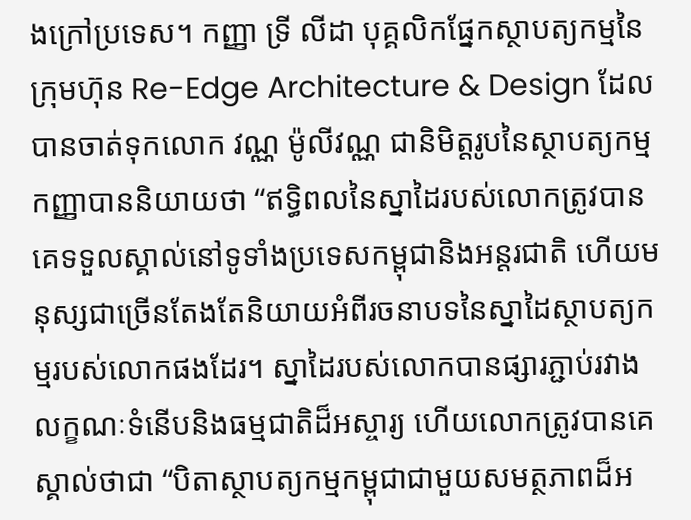ងក្រៅប្រទេស។ កញ្ញា ទ្រី លីដា បុគ្គលិកផ្នែកស្ថាបត្យកម្មនៃក្រុមហ៊ុន Re-Edge Architecture & Design ដែលបានចាត់ទុកលោក វណ្ណ ម៉ូលីវណ្ណ ជានិមិត្តរូបនៃស្ថាបត្យកម្ម  កញ្ញាបាននិយាយថា “ឥទ្ធិពលនៃស្នាដៃរបស់លោកត្រូវបានគេទទួលស្គាល់នៅទូទាំងប្រទេសកម្ពុជានិងអន្តរជាតិ ហើយមនុស្សជាច្រើនតែងតែនិយាយអំពីរចនាបទនៃស្នាដៃស្ថាបត្យកម្មរបស់លោកផងដែរ។ ស្នាដៃរបស់លោកបានផ្សារភ្ជាប់រវាងលក្ខណៈទំនើបនិងធម្មជាតិដ៏អស្ចារ្យ ហើយលោកត្រូវបានគេស្គាល់ថាជា “បិតាស្ថាបត្យកម្មកម្ពុជាជាមួយសមត្ថភាពដ៏អ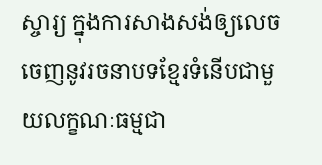ស្ចារ្យ ក្នុងការសាងសង់ឲ្យលេចចេញនូវរចនាបទខ្មែរទំនើបជាមួយលក្ខណៈធម្មជា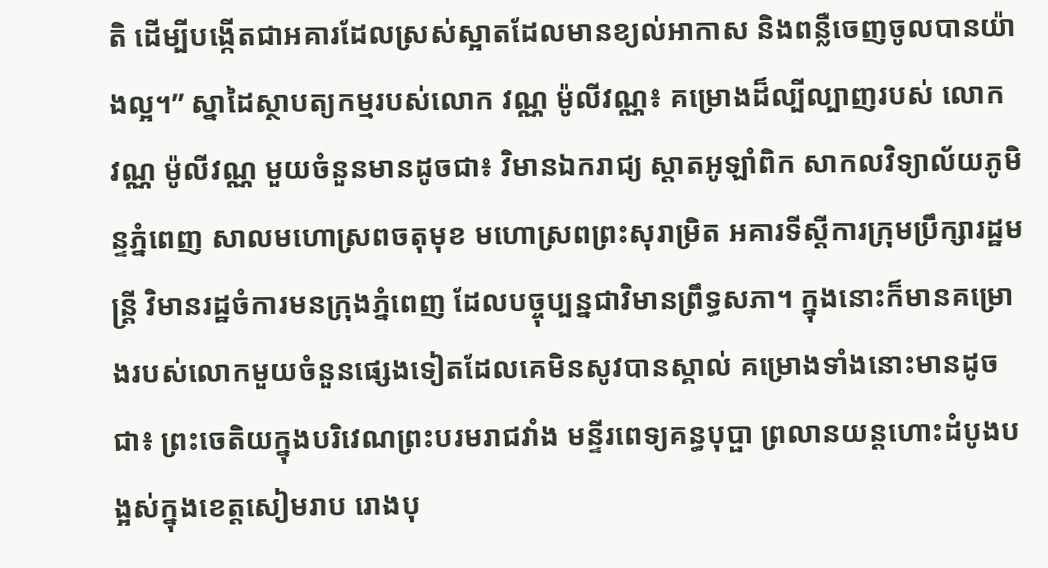តិ ដើម្បីបង្កើតជាអគារដែលស្រស់ស្អាតដែលមានខ្យល់អាកាស និងពន្លឺចេញចូលបានយ៉ាងល្អ។” ស្នាដៃស្ថាបត្យកម្មរបស់លោក វណ្ណ ម៉ូលីវណ្ណ៖ គម្រោងដ៏ល្បីល្បាញរបស់ លោក វណ្ណ ម៉ូលីវណ្ណ មួយចំនួនមានដូចជា៖ វិមានឯករាជ្យ ស្តាតអូឡាំពិក សាកលវិទ្យាល័យភូមិន្ទភ្នំពេញ សាលមហោស្រពចតុមុខ មហោស្រពព្រះសុរាម្រិត អគារទីស្តីការក្រុមប្រឹក្សារដ្ឋមន្រ្តី វិមានរដ្ឋចំការមនក្រុងភ្នំពេញ ដែលបច្ចុប្បន្នជាវិមានព្រឹទ្ធសភា។ ក្នុងនោះក៏មានគម្រោងរបស់លោកមួយចំនួនផ្សេងទៀតដែលគេមិនសូវបានស្គាល់ គម្រោងទាំងនោះមានដូចជា៖ ព្រះចេតិយក្នុងបរិវេណព្រះបរមរាជវាំង មន្ទីរពេទ្យគន្ធបុប្ផា ព្រលានយន្តហោះដំបូងបង្អស់ក្នុងខេត្តសៀមរាប រោងបុ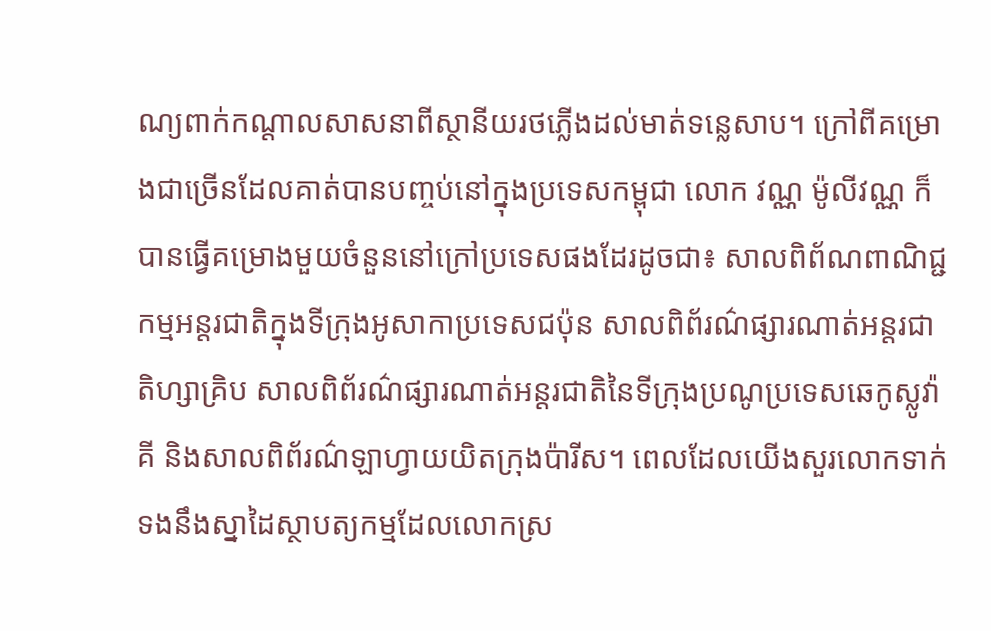ណ្យពាក់កណ្តាលសាសនាពីស្ថានីយរថភ្លើងដល់មាត់ទន្លេសាប។ ក្រៅពីគម្រោងជាច្រើនដែលគាត់បានបញ្ចប់នៅក្នុងប្រទេសកម្ពុជា លោក វណ្ណ ម៉ូលីវណ្ណ ក៏បានធ្វើគម្រោងមួយចំនួននៅក្រៅប្រទេសផងដែរដូចជា៖ សាលពិព័ណពាណិជ្ជកម្មអន្តរជាតិក្នុងទីក្រុងអូសាកាប្រទេសជប៉ុន សាលពិព័រណ៌ផ្សារណាត់អន្តរជាតិហ្សាគ្រិប សាលពិព័រណ៌ផ្សារណាត់អន្តរជាតិនៃទីក្រុងប្រណូប្រទេសឆេកូស្លូវ៉ាគី និងសាលពិព័រណ៌ឡាហ្វាយយិតក្រុងប៉ារីស។ ពេលដែលយើងសួរលោកទាក់ទងនឹងស្នាដៃស្ថាបត្យកម្មដែលលោកស្រ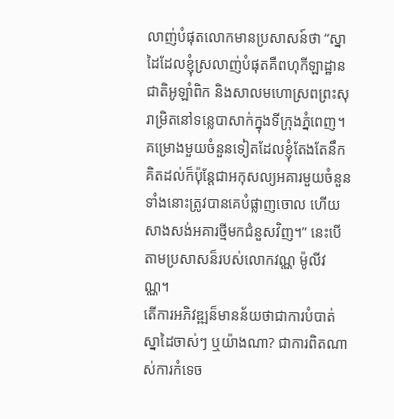លាញ់បំផុតលោកមានប្រសាសន៍ថា “ស្នាដៃដែលខ្ញុំស្រលាញ់បំផុតគឺពហុកីឡាដ្ឋានជាតិអូឡាំពិក និងសាលមហោស្រពព្រះសុរាម្រិតនៅទន្លេបាសាក់ក្នុងទីក្រុងភ្នំពេញ។ គម្រោងមួយចំនួនទៀតដែលខ្ញុំតែងតែនឹកគិតដល់ក៏ប៉ុន្តែជាអកុសល្យអគារមួយចំនួនទាំងនោះត្រូវបានគេបំផ្លាញចោល ហើយសាងសង់អគារថ្មីមកជំនួសវិញ។” នេះបើតាមប្រសាសន៏របស់លោកវណ្ណ ម៉ូលីវណ្ណ។
តើការអភិវឌ្ឍន៏មានន័យថាជាការបំបាត់ស្នាដៃចាស់ៗ ឬយ៉ាងណា? ជាការពិតណាស់ការកំទេច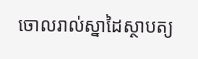ចោលរាល់ស្នាដៃស្ថាបត្យ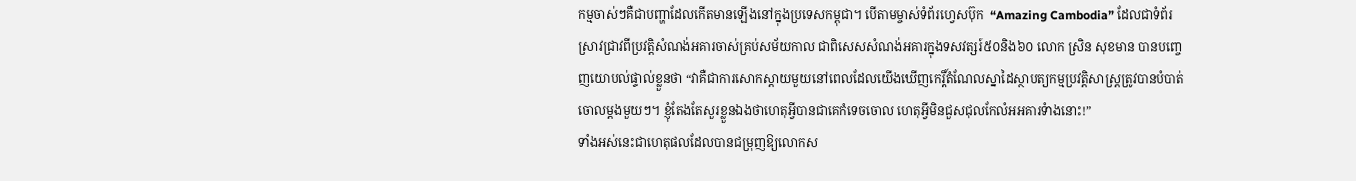កម្មចាស់ៗគឺជាបញ្ហាដែលកើតមានឡើងនៅក្នុងប្រទេសកម្ពុជា។ បើតាមម្ចាស់ទំព័រហ្វេសប៊ុក  “Amazing Cambodia” ដែលជាទំព័រស្រាវជ្រាវពីប្រវត្តិសំណង់អគារចាស់គ្រប់សម័យកាល ជាពិសេសសំណង់អគារក្នុងទសវត្សរ៍៥០និង៦០ លោក ស្រិន សុខមាន បានបញ្ចេញយោបល់ផ្ទាល់ខ្លួនថា “វាគឺជាការសោកស្តាយមួយនៅពេលដែលយើងឃើញកេរ្តិ៍តំណែលស្នាដៃស្ថាបត្យកម្មប្រវត្តិសាស្រ្តត្រូវបានបំបាត់ចោលម្ដងមួយៗ។ ខ្ញុំតែងតែសួរខ្លួនឯងថាហេតុអ្វីបានជាគេកំទេចចោល ហេតុអ្វីមិនជួសជុលកែលំអអគារទំាងនោះ!”
ទាំងអស់នេះជាហេតុផលដែលបានជម្រុញឱ្យលោកស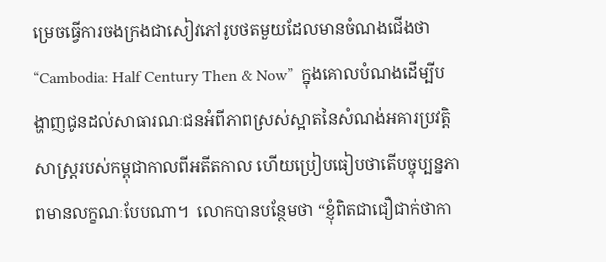ម្រេចធ្វើការចងក្រងជាសៀវភៅរូបថតមួយដែលមានចំណងជើងថា “Cambodia: Half Century Then & Now”  ក្នុងគោលបំណងដើម្បីបង្ហាញជូនដល់សាធារណៈជនអំពីភាពស្រស់ស្អាតនៃសំណង់អគារប្រវត្តិសាស្រ្តរបស់កម្ពុជាកាលពីអតីតកាល ហើយប្រៀបធៀបថាតើបច្ចុប្បន្នភាពមានលក្ខណៈបែបណា។  លោកបានបន្ថែមថា “ខ្ញុំពិតជាជឿជាក់ថាកា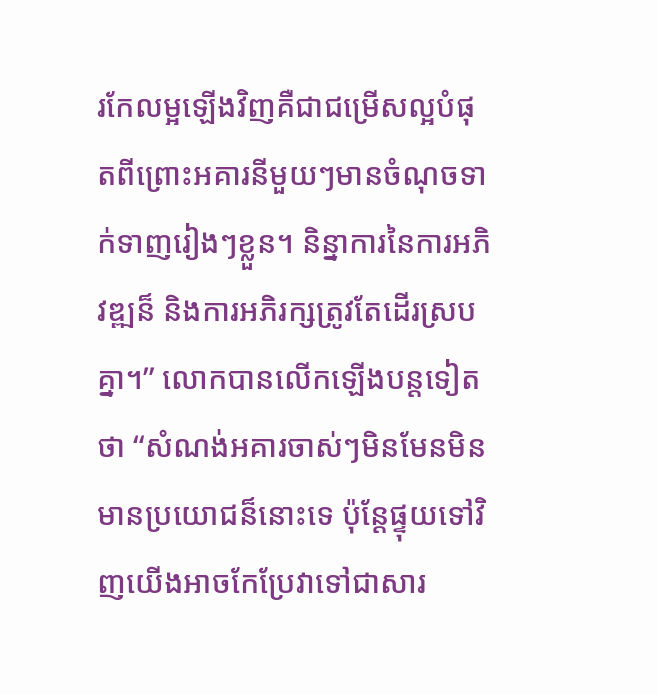រកែលម្អឡើងវិញគឺជាជម្រើសល្អបំផុតពីព្រោះអគារនីមួយៗមានចំណុចទាក់ទាញរៀងៗខ្លួន។ និន្នាការនៃការអភិវឌ្ឍន៏ និងការអភិរក្សត្រូវតែដើរស្របគ្នា។” លោកបានលើកឡើងបន្តទៀតថា “សំណង់អគារចាស់ៗមិនមែនមិនមានប្រយោជន៏នោះទេ ប៉ុន្តែផ្ទុយទៅវិញយើងអាចកែប្រែវាទៅជាសារ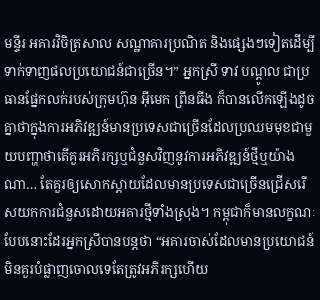មន្ទីរ អគារវិចិត្រសាល សណ្ឋាគារប្រណិត និងផ្សេងៗទៀតដើម្បីទាក់ទាញផលប្រយោជន៍ជាច្រើន។” អ្នកស្រី ទាវ បណ្ដូល ជាប្រធានផ្នែកលក់របស់ក្រុមហ៊ុន អ៊ីមេក ព្រីនធីង ក៏បានលើកឡើងដូចគ្នាថាក្នុងការអភិវឌ្ឍន៍មានប្រទេសជាច្រើនដែលប្រឈមមុខជាមួយបញ្ហាថាតើគួរអភិរក្សឬជំនួសវិញនូវការអភិវឌ្ឍន៍ថ្មីឬយ៉ាងណា… តែគួរឲ្យសោកស្តាយដែលមានប្រទេសជាច្រើនជ្រើសរើសយកការជំនួសដោយអគារថ្មីទាំងស្រុង។ កម្ពុជាក៏មានលក្ខណៈបែបនោះដែរអ្នកស្រីបានបន្តថា “អគារចាស់ដែលមានប្រយោជន៍មិនគួរបំផ្លាញចោលទេតែត្រូវអភិរក្សហើយ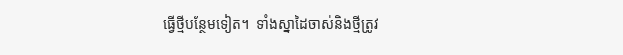ធ្វើថ្មីបន្ថែមទៀត។  ទាំងស្នាដៃចាស់និងថ្មីត្រូវ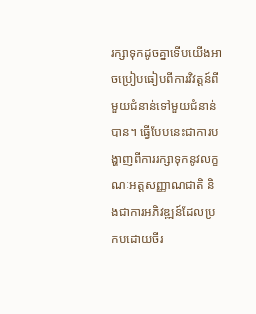រក្សាទុកដូចគ្នាទើបយើងអាចប្រៀបធៀបពីការវិវត្តន៍ពីមួយជំនាន់ទៅមួយជំនាន់បាន។ ធ្វើបែបនេះជាការបង្ហាញពីការរក្សាទុកនូវលក្ខណៈអត្តសញ្ញាណជាតិ និងជាការអភិវឌ្ឍន៍ដែលប្រកបដោយចីរ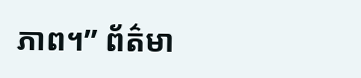ភាព។” ព័ត៌មា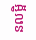នលម្អិ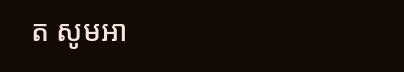ត សូមអា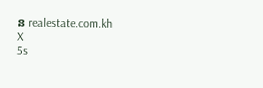ន realestate.com.kh
X
5s